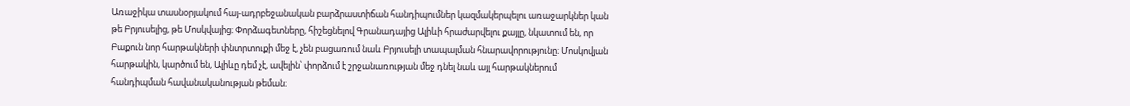Առաջիկա տասնօրյակում հայ-ադրբեջանական բարձրաստիճան հանդիպումներ կազմակերպելու առաջարկներ կան թե Բրյուսելից, թե Մոսկվայից։ Փորձագետները, հիշեցնելով Գրանադայից Ալիևի հրաժարվելու քայլը, նկատում են, որ Բաքուն նոր հարթակների փնտրտուքի մեջ է, չեն բացառում նաև Բրյուսելի տապալման հնարավորությունը։ Մոսկովյան հարթակին, կարծում են, Ալիևը դեմ չէ, ավելին՝ փորձում է շրջանառության մեջ դնել նաև այլ հարթակներում հանդիպման հավանականության թեման։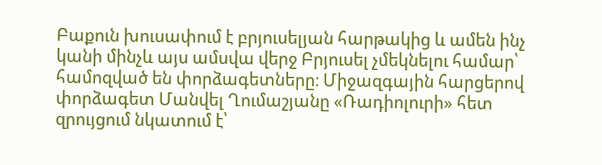Բաքուն խուսափում է բրյուսելյան հարթակից և ամեն ինչ կանի մինչև այս ամսվա վերջ Բրյուսել չմեկնելու համար՝ համոզված են փորձագետները։ Միջազգային հարցերով փորձագետ Մանվել Ղումաշյանը «Ռադիոլուրի» հետ զրույցում նկատում է՝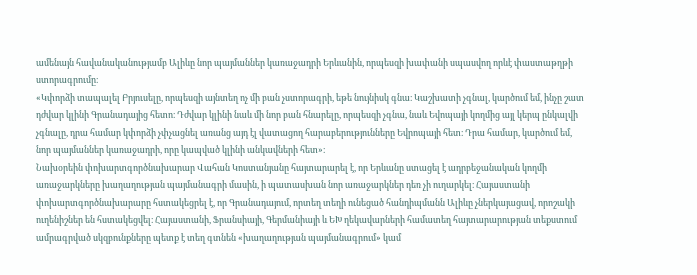ամենայն հավանականությամբ Ալիևը նոր պայմաններ կառաջադրի Երևանին, որպեսզի խափանի սպասվող որևէ փաստաթղթի ստորագրումը։
«Կփորձի տապալել Բրյուսելը, որպեսզի այնտեղ ոչ մի բան չստորագրի, եթե նույնիսկ գնա։ Կաշխատի չգնալ, կարծում եմ, ինչը շատ դժվար կլինի Գրանադայից հետո։ Դժվար կլինի նաև մի նոր բան հնարելը, որպեսզի չգնա, նաև Եվոպայի կողմից այլ կերպ ընկալվի չգնալը, դրա համար կփորձի չփչացնել առանց այդ էլ վատացող հարաբերությունները Եվրոպայի հետ։ Դրա համար, կարծում եմ, նոր պայմաններ կառաջադրի, որը կապված կլինի անկավների հետ»։
Նախօրեին փոխարտգործնախարար Վահան Կոստանյանը հայտարարել է, որ Երևանը ստացել է ադրբեջանական կողմի առաջարկները խաղաղության պայմանագրի մասին, ի պատասխան նոր առաջարկներ դեռ չի ուղարկել։ Հայաստանի փոխարտգործնախարարը հստակեցրել է, որ Գրանադայում, որտեղ տեղի ունեցած հանդիպմանն Ալիևը չներկայացավ, որոշակի ուղենիշներ են հստակեցվել։ Հայաստանի, Ֆրանսիայի, Գերմանիայի և ԵԽ ղեկավարների համատեղ հայտարարության տեքստում ամրագրված սկզբունքները պետք է տեղ գտնեն «խաղաղության պայմանագրում» կամ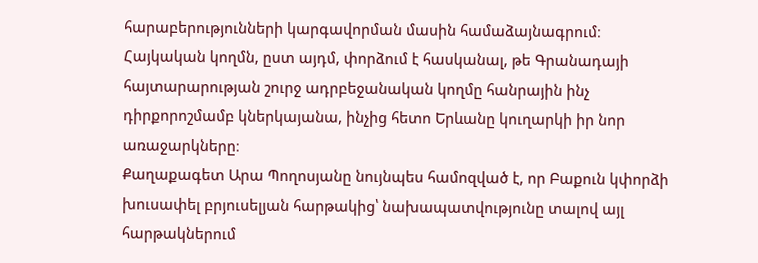հարաբերությունների կարգավորման մասին համաձայնագրում։ Հայկական կողմն, ըստ այդմ, փորձում է հասկանալ, թե Գրանադայի հայտարարության շուրջ ադրբեջանական կողմը հանրային ինչ դիրքորոշմամբ կներկայանա, ինչից հետո Երևանը կուղարկի իր նոր առաջարկները։
Քաղաքագետ Արա Պողոսյանը նույնպես համոզված է, որ Բաքուն կփորձի խուսափել բրյուսելյան հարթակից՝ նախապատվությունը տալով այլ հարթակներում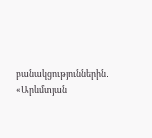բանակցություններին․
«Արևմտյան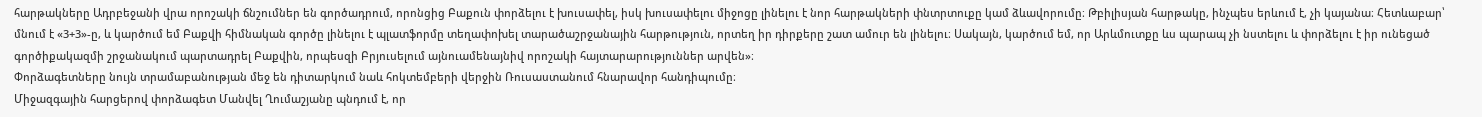հարթակները Ադրբեջանի վրա որոշակի ճնշումներ են գործադրում, որոնցից Բաքուն փորձելու է խուսափել, իսկ խուսափելու միջոցը լինելու է նոր հարթակների փնտրտուքը կամ ձևավորումը։ Թբիլիսյան հարթակը, ինչպես երևում է, չի կայանա։ Հետևաբար՝ մնում է «3+3»-ը, և կարծում եմ Բաքվի հիմնական գործը լինելու է պլատֆորմը տեղափոխել տարածաշրջանային հարթություն, որտեղ իր դիրքերը շատ ամուր են լինելու։ Սակայն, կարծում եմ, որ Արևմուտքը ևս պարապ չի նստելու և փորձելու է իր ունեցած գործիքակազմի շրջանակում պարտադրել Բաքվին, որպեսզի Բրյուսելում այնուամենայնիվ որոշակի հայտարարություններ արվեն»։
Փորձագետները նույն տրամաբանության մեջ են դիտարկում նաև հոկտեմբերի վերջին Ռուսաստանում հնարավոր հանդիպումը։
Միջազգային հարցերով փորձագետ Մանվել Ղումաշյանը պնդում է, որ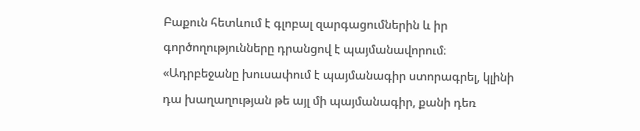Բաքուն հետևում է գլոբալ զարգացումներին և իր գործողությունները դրանցով է պայմանավորում։
«Ադրբեջանը խուսափում է պայմանագիր ստորագրել, կլինի դա խաղաղության թե այլ մի պայմանագիր, քանի դեռ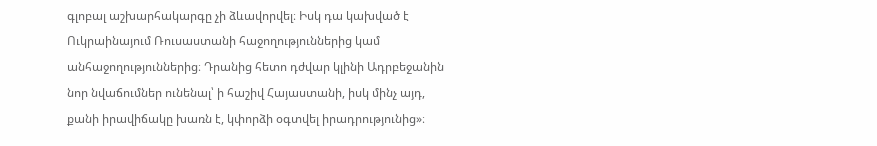գլոբալ աշխարհակարգը չի ձևավորվել։ Իսկ դա կախված է Ուկրաինայում Ռուսաստանի հաջողություններից կամ անհաջողություններից։ Դրանից հետո դժվար կլինի Ադրբեջանին նոր նվաճումներ ունենալ՝ ի հաշիվ Հայաստանի, իսկ մինչ այդ, քանի իրավիճակը խառն է, կփորձի օգտվել իրադրությունից»։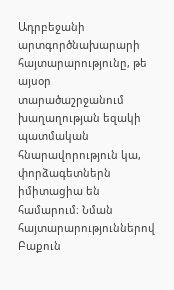Ադրբեջանի արտգործնախարարի հայտարարությունը, թե այսօր տարածաշրջանում խաղաղության եզակի պատմական հնարավորություն կա, փորձագետներն իմիտացիա են համարում։ Նման հայտարարություններով Բաքուն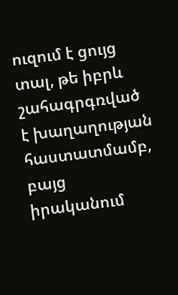ուզում է ցույց տալ, թե իբրև շահագրգռված է խաղաղության հաստատմամբ, բայց իրականում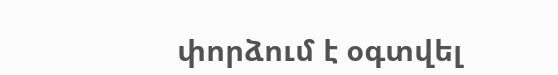փորձում է օգտվել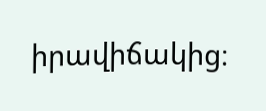իրավիճակից։